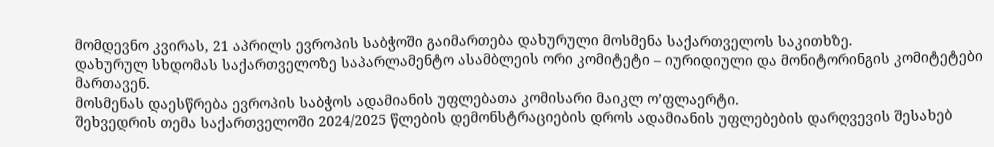მომდევნო კვირას, 21 აპრილს ევროპის საბჭოში გაიმართება დახურული მოსმენა საქართველოს საკითხზე.
დახურულ სხდომას საქართველოზე საპარლამენტო ასამბლეის ორი კომიტეტი – იურიდიული და მონიტორინგის კომიტეტები მართავენ.
მოსმენას დაესწრება ევროპის საბჭოს ადამიანის უფლებათა კომისარი მაიკლ ო’ფლაერტი.
შეხვედრის თემა საქართველოში 2024/2025 წლების დემონსტრაციების დროს ადამიანის უფლებების დარღვევის შესახებ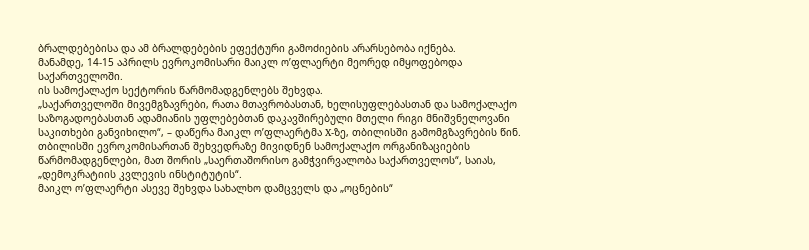ბრალდებებისა და ამ ბრალდებების ეფექტური გამოძიების არარსებობა იქნება.
მანამდე, 14-15 აპრილს ევროკომისარი მაიკლ ო’ფლაერტი მეორედ იმყოფებოდა საქართველოში.
ის სამოქალაქო სექტორის წარმომადგენლებს შეხვდა.
„საქართველოში მივემგზავრები, რათა მთავრობასთან, ხელისუფლებასთან და სამოქალაქო საზოგადოებასთან ადამიანის უფლებებთან დაკავშირებული მთელი რიგი მნიშვნელოვანი საკითხები განვიხილო“, – დაწერა მაიკლ ო’ფლაერტმა X-ზე, თბილისში გამომგზავრების წინ.
თბილისში ევროკომისართან შეხვედრაზე მივიდნენ სამოქალაქო ორგანიზაციების წარმომადგენლები, მათ შორის „საერთაშორისო გამჭვირვალობა საქართველოს“, საიას, „დემოკრატიის კვლევის ინსტიტუტის“.
მაიკლ ო’ფლაერტი ასევე შეხვდა სახალხო დამცველს და „ოცნების“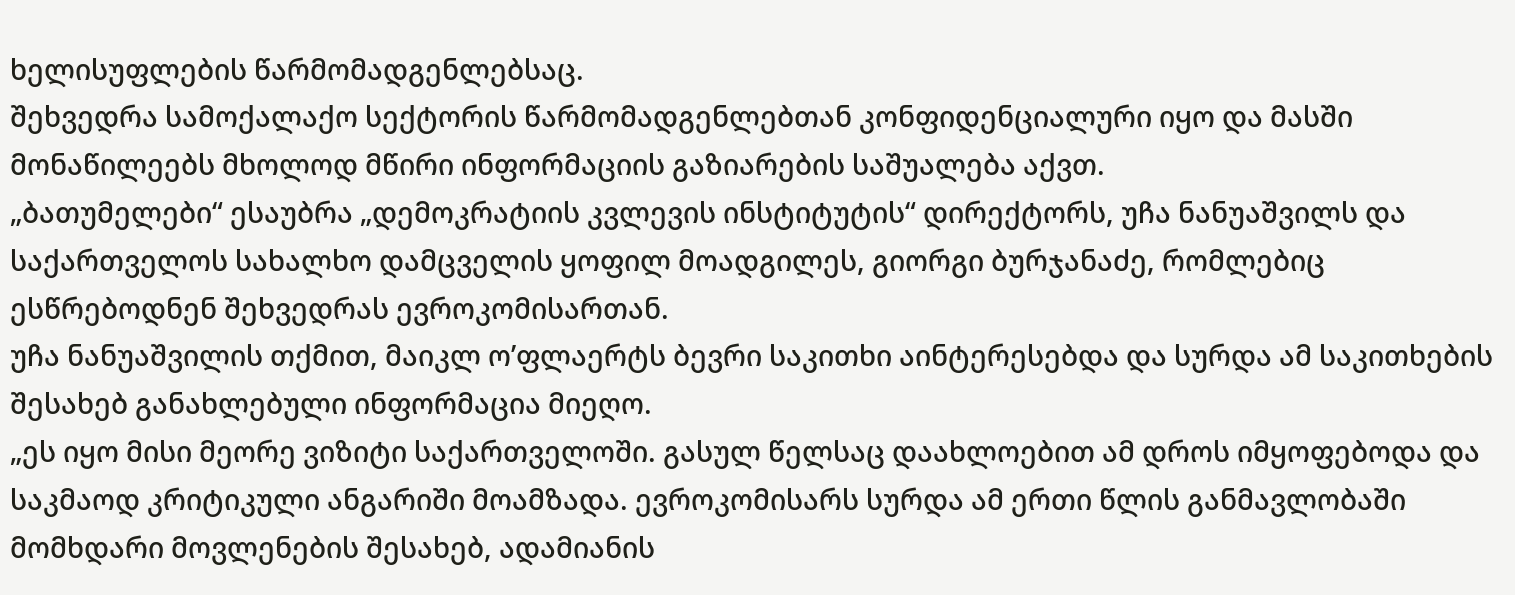ხელისუფლების წარმომადგენლებსაც.
შეხვედრა სამოქალაქო სექტორის წარმომადგენლებთან კონფიდენციალური იყო და მასში მონაწილეებს მხოლოდ მწირი ინფორმაციის გაზიარების საშუალება აქვთ.
„ბათუმელები“ ესაუბრა „დემოკრატიის კვლევის ინსტიტუტის“ დირექტორს, უჩა ნანუაშვილს და საქართველოს სახალხო დამცველის ყოფილ მოადგილეს, გიორგი ბურჯანაძე, რომლებიც ესწრებოდნენ შეხვედრას ევროკომისართან.
უჩა ნანუაშვილის თქმით, მაიკლ ო’ფლაერტს ბევრი საკითხი აინტერესებდა და სურდა ამ საკითხების შესახებ განახლებული ინფორმაცია მიეღო.
„ეს იყო მისი მეორე ვიზიტი საქართველოში. გასულ წელსაც დაახლოებით ამ დროს იმყოფებოდა და საკმაოდ კრიტიკული ანგარიში მოამზადა. ევროკომისარს სურდა ამ ერთი წლის განმავლობაში მომხდარი მოვლენების შესახებ, ადამიანის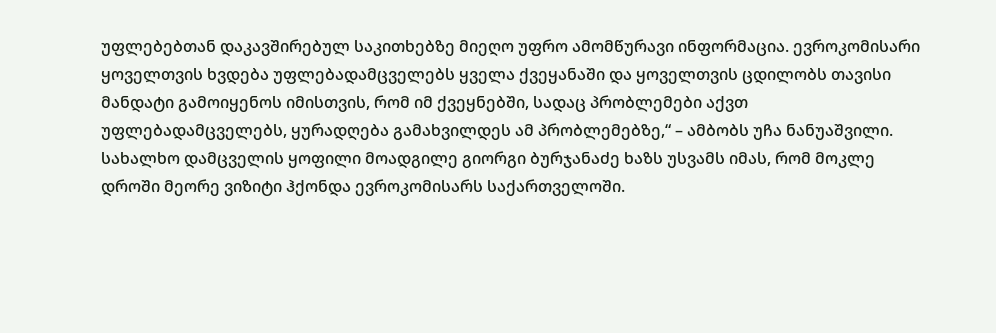უფლებებთან დაკავშირებულ საკითხებზე მიეღო უფრო ამომწურავი ინფორმაცია. ევროკომისარი ყოველთვის ხვდება უფლებადამცველებს ყველა ქვეყანაში და ყოველთვის ცდილობს თავისი მანდატი გამოიყენოს იმისთვის, რომ იმ ქვეყნებში, სადაც პრობლემები აქვთ უფლებადამცველებს, ყურადღება გამახვილდეს ამ პრობლემებზე,“ – ამბობს უჩა ნანუაშვილი.
სახალხო დამცველის ყოფილი მოადგილე გიორგი ბურჯანაძე ხაზს უსვამს იმას, რომ მოკლე დროში მეორე ვიზიტი ჰქონდა ევროკომისარს საქართველოში.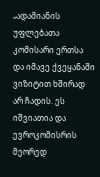„ადამიანის უფლებათა კომისარი ერთსა და იმავე ქვეყანაში ვიზიტით ხშირად არ ჩადის. ეს იშვიათია და ევროკომისრის მეორედ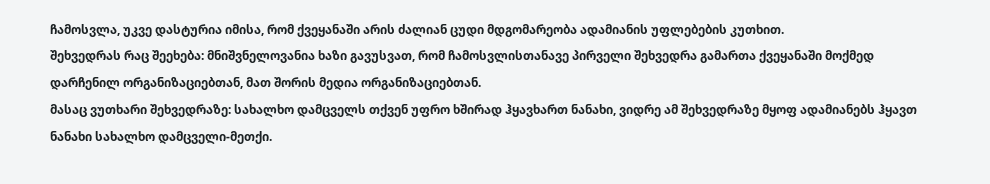ჩამოსვლა, უკვე დასტურია იმისა, რომ ქვეყანაში არის ძალიან ცუდი მდგომარეობა ადამიანის უფლებების კუთხით.
შეხვედრას რაც შეეხება: მნიშვნელოვანია ხაზი გავუსვათ, რომ ჩამოსვლისთანავე პირველი შეხვედრა გამართა ქვეყანაში მოქმედ დარჩენილ ორგანიზაციებთან, მათ შორის მედია ორგანიზაციებთან.
მასაც ვუთხარი შეხვედრაზე: სახალხო დამცველს თქვენ უფრო ხშირად ჰყავხართ ნანახი, ვიდრე ამ შეხვედრაზე მყოფ ადამიანებს ჰყავთ ნანახი სახალხო დამცველი-მეთქი.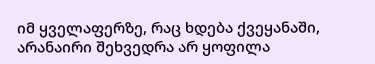იმ ყველაფერზე, რაც ხდება ქვეყანაში, არანაირი შეხვედრა არ ყოფილა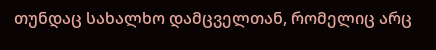თუნდაც სახალხო დამცველთან, რომელიც არც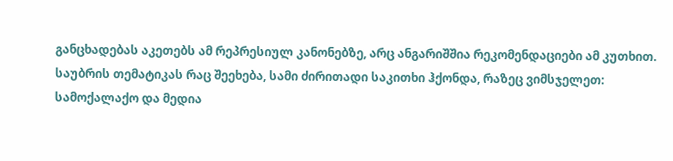განცხადებას აკეთებს ამ რეპრესიულ კანონებზე, არც ანგარიშშია რეკომენდაციები ამ კუთხით.
საუბრის თემატიკას რაც შეეხება, სამი ძირითადი საკითხი ჰქონდა, რაზეც ვიმსჯელეთ: სამოქალაქო და მედია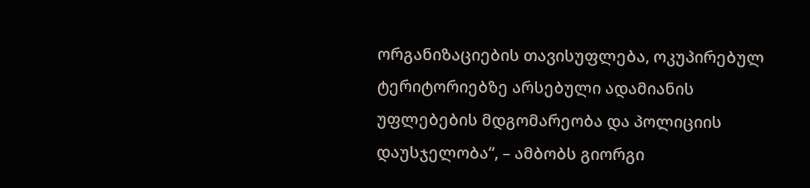ორგანიზაციების თავისუფლება, ოკუპირებულ ტერიტორიებზე არსებული ადამიანის უფლებების მდგომარეობა და პოლიციის დაუსჯელობა“, – ამბობს გიორგი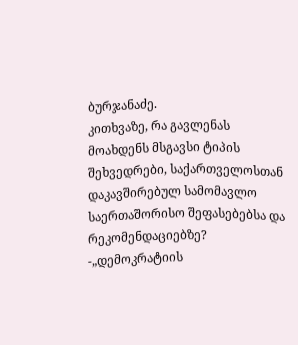ბურჯანაძე.
კითხვაზე, რა გავლენას მოახდენს მსგავსი ტიპის შეხვედრები, საქართველოსთან დაკავშირებულ სამომავლო საერთაშორისო შეფასებებსა და რეკომენდაციებზე? -„დემოკრატიის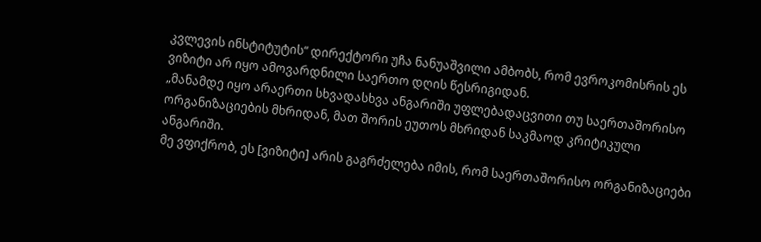კვლევის ინსტიტუტის“ დირექტორი უჩა ნანუაშვილი ამბობს, რომ ევროკომისრის ეს ვიზიტი არ იყო ამოვარდნილი საერთო დღის წესრიგიდან.
„მანამდე იყო არაერთი სხვადასხვა ანგარიში უფლებადაცვითი თუ საერთაშორისო ორგანიზაციების მხრიდან, მათ შორის ეუთოს მხრიდან საკმაოდ კრიტიკული ანგარიში.
მე ვფიქრობ, ეს [ვიზიტი] არის გაგრძელება იმის, რომ საერთაშორისო ორგანიზაციები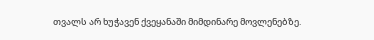თვალს არ ხუჭავენ ქვეყანაში მიმდინარე მოვლენებზე.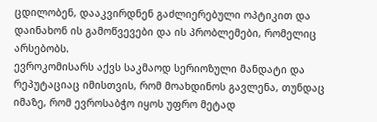ცდილობენ, დააკვირდნენ გაძლიერებული ოპტიკით და დაინახონ ის გამოწვევები და ის პრობლემები, რომელიც არსებობს.
ევროკომისარს აქვს საკმაოდ სერიოზული მანდატი და რეპუტაციაც იმისთვის, რომ მოახდინოს გავლენა, თუნდაც იმაზე, რომ ევროსაბჭო იყოს უფრო მეტად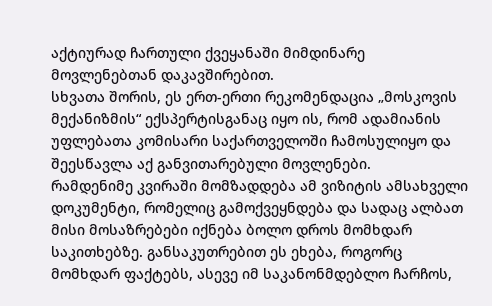აქტიურად ჩართული ქვეყანაში მიმდინარე მოვლენებთან დაკავშირებით.
სხვათა შორის, ეს ერთ-ერთი რეკომენდაცია „მოსკოვის მექანიზმის“ ექსპერტისგანაც იყო ის, რომ ადამიანის უფლებათა კომისარი საქართველოში ჩამოსულიყო და შეესწავლა აქ განვითარებული მოვლენები.
რამდენიმე კვირაში მომზადდება ამ ვიზიტის ამსახველი დოკუმენტი, რომელიც გამოქვეყნდება და სადაც ალბათ მისი მოსაზრებები იქნება ბოლო დროს მომხდარ საკითხებზე. განსაკუთრებით ეს ეხება, როგორც მომხდარ ფაქტებს, ასევე იმ საკანონმდებლო ჩარჩოს,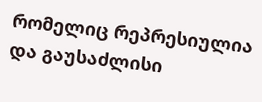რომელიც რეპრესიულია და გაუსაძლისი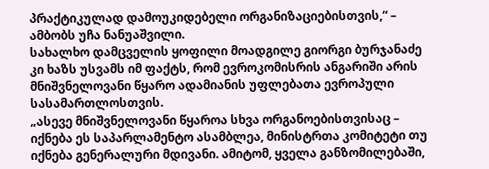პრაქტიკულად დამოუკიდებელი ორგანიზაციებისთვის,“ – ამბობს უჩა ნანუაშვილი.
სახალხო დამცველის ყოფილი მოადგილე გიორგი ბურჯანაძე კი ხაზს უსვამს იმ ფაქტს, რომ ევროკომისრის ანგარიში არის მნიშვნელოვანი წყარო ადამიანის უფლებათა ევროპული სასამართლოსთვის.
„ასევე მნიშვნელოვანი წყაროა სხვა ორგანოებისთვისაც – იქნება ეს საპარლამენტო ასამბლეა, მინისტრთა კომიტეტი თუ იქნება გენერალური მდივანი. ამიტომ, ყველა განზომილებაში,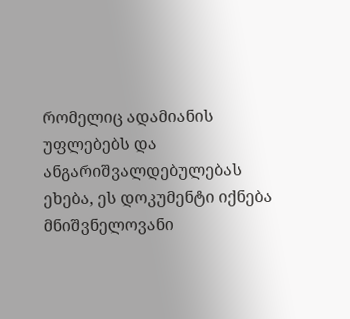რომელიც ადამიანის უფლებებს და ანგარიშვალდებულებას ეხება, ეს დოკუმენტი იქნება მნიშვნელოვანი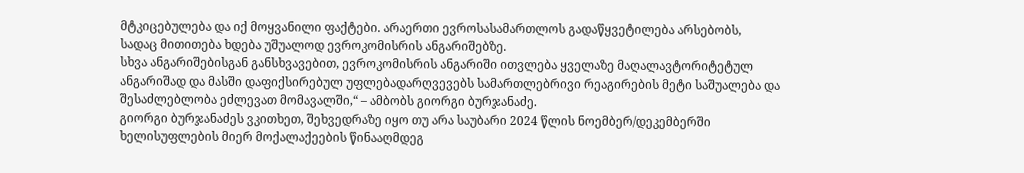მტკიცებულება და იქ მოყვანილი ფაქტები. არაერთი ევროსასამართლოს გადაწყვეტილება არსებობს, სადაც მითითება ხდება უშუალოდ ევროკომისრის ანგარიშებზე.
სხვა ანგარიშებისგან განსხვავებით, ევროკომისრის ანგარიში ითვლება ყველაზე მაღალავტორიტეტულ ანგარიშად და მასში დაფიქსირებულ უფლებადარღვევებს სამართლებრივი რეაგირების მეტი საშუალება და შესაძლებლობა ეძლევათ მომავალში,“ – ამბობს გიორგი ბურჯანაძე.
გიორგი ბურჯანაძეს ვკითხეთ, შეხვედრაზე იყო თუ არა საუბარი 2024 წლის ნოემბერ/დეკემბერში ხელისუფლების მიერ მოქალაქეების წინააღმდეგ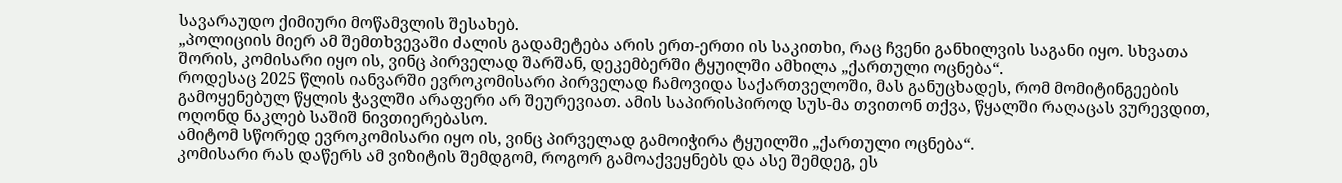სავარაუდო ქიმიური მოწამვლის შესახებ.
„პოლიციის მიერ ამ შემთხვევაში ძალის გადამეტება არის ერთ-ერთი ის საკითხი, რაც ჩვენი განხილვის საგანი იყო. სხვათა შორის, კომისარი იყო ის, ვინც პირველად შარშან, დეკემბერში ტყუილში ამხილა „ქართული ოცნება“.
როდესაც 2025 წლის იანვარში ევროკომისარი პირველად ჩამოვიდა საქართველოში, მას განუცხადეს, რომ მომიტინგეების გამოყენებულ წყლის ჭავლში არაფერი არ შეურევიათ. ამის საპირისპიროდ სუს-მა თვითონ თქვა, წყალში რაღაცას ვურევდით, ოღონდ ნაკლებ საშიშ ნივთიერებასო.
ამიტომ სწორედ ევროკომისარი იყო ის, ვინც პირველად გამოიჭირა ტყუილში „ქართული ოცნება“.
კომისარი რას დაწერს ამ ვიზიტის შემდგომ, როგორ გამოაქვეყნებს და ასე შემდეგ, ეს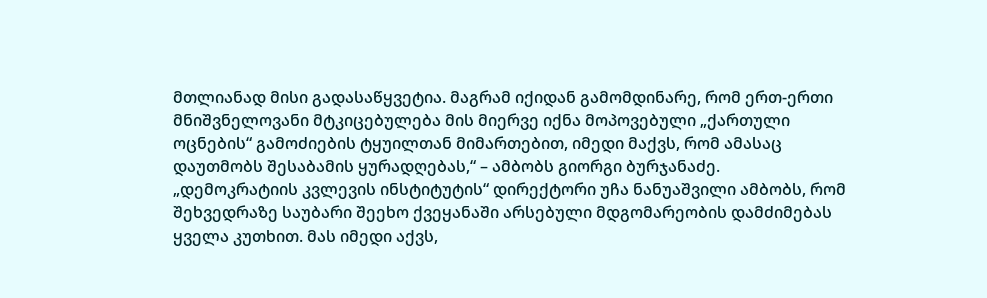მთლიანად მისი გადასაწყვეტია. მაგრამ იქიდან გამომდინარე, რომ ერთ-ერთი მნიშვნელოვანი მტკიცებულება მის მიერვე იქნა მოპოვებული „ქართული ოცნების“ გამოძიების ტყუილთან მიმართებით, იმედი მაქვს, რომ ამასაც დაუთმობს შესაბამის ყურადღებას,“ – ამბობს გიორგი ბურჯანაძე.
„დემოკრატიის კვლევის ინსტიტუტის“ დირექტორი უჩა ნანუაშვილი ამბობს, რომ შეხვედრაზე საუბარი შეეხო ქვეყანაში არსებული მდგომარეობის დამძიმებას ყველა კუთხით. მას იმედი აქვს,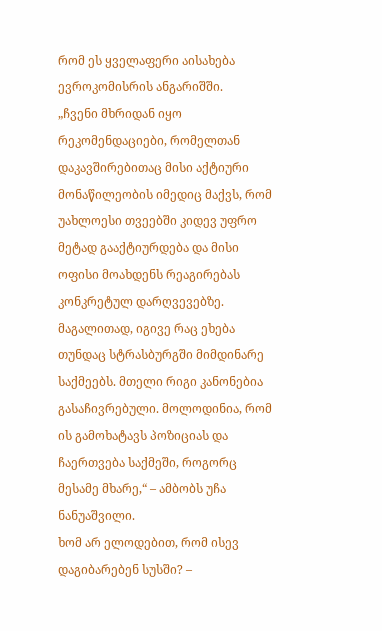რომ ეს ყველაფერი აისახება ევროკომისრის ანგარიშში.
„ჩვენი მხრიდან იყო რეკომენდაციები, რომელთან დაკავშირებითაც მისი აქტიური მონაწილეობის იმედიც მაქვს, რომ უახლოესი თვეებში კიდევ უფრო მეტად გააქტიურდება და მისი ოფისი მოახდენს რეაგირებას კონკრეტულ დარღვევებზე.
მაგალითად, იგივე რაც ეხება თუნდაც სტრასბურგში მიმდინარე საქმეებს. მთელი რიგი კანონებია გასაჩივრებული. მოლოდინია, რომ ის გამოხატავს პოზიციას და ჩაერთვება საქმეში, როგორც მესამე მხარე,“ – ამბობს უჩა ნანუაშვილი.
ხომ არ ელოდებით, რომ ისევ დაგიბარებენ სუსში? –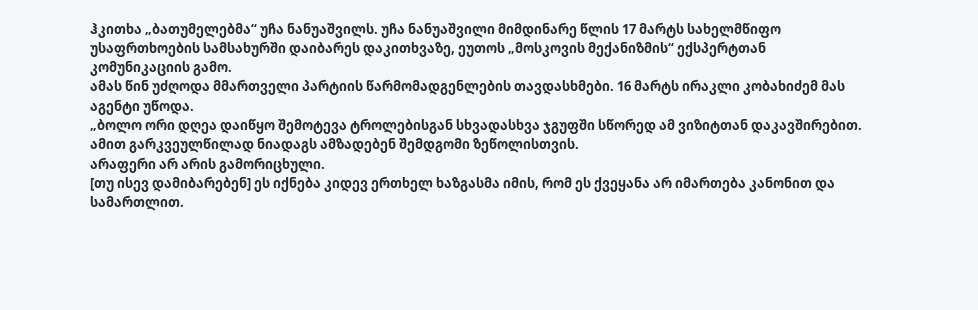ჰკითხა „ბათუმელებმა“ უჩა ნანუაშვილს. უჩა ნანუაშვილი მიმდინარე წლის 17 მარტს სახელმწიფო უსაფრთხოების სამსახურში დაიბარეს დაკითხვაზე, ეუთოს „მოსკოვის მექანიზმის“ ექსპერტთან კომუნიკაციის გამო.
ამას წინ უძღოდა მმართველი პარტიის წარმომადგენლების თავდასხმები. 16 მარტს ირაკლი კობახიძემ მას აგენტი უწოდა.
„ბოლო ორი დღეა დაიწყო შემოტევა ტროლებისგან სხვადასხვა ჯგუფში სწორედ ამ ვიზიტთან დაკავშირებით. ამით გარკვეულწილად ნიადაგს ამზადებენ შემდგომი ზეწოლისთვის.
არაფერი არ არის გამორიცხული.
[თუ ისევ დამიბარებენ] ეს იქნება კიდევ ერთხელ ხაზგასმა იმის, რომ ეს ქვეყანა არ იმართება კანონით და სამართლით.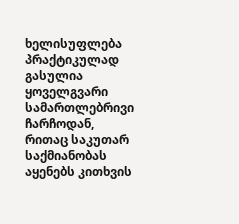ხელისუფლება პრაქტიკულად გასულია ყოველგვარი სამართლებრივი ჩარჩოდან, რითაც საკუთარ საქმიანობას აყენებს კითხვის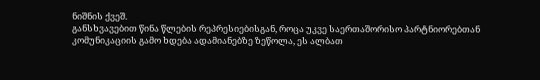ნიშნის ქვეშ.
განსხვავებით წინა წლების რეპრესიებისგან, როცა უკვე საერთაშორისო პარტნიორებთან კომუნიკაციის გამო ხდება ადამიანებზე ზეწოლა, ეს ალბათ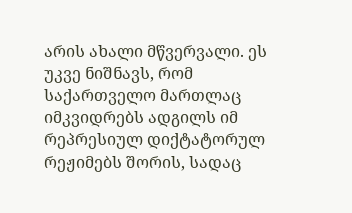არის ახალი მწვერვალი. ეს უკვე ნიშნავს, რომ საქართველო მართლაც იმკვიდრებს ადგილს იმ რეპრესიულ დიქტატორულ რეჟიმებს შორის, სადაც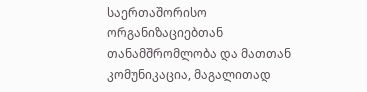საერთაშორისო ორგანიზაციებთან თანამშრომლობა და მათთან კომუნიკაცია, მაგალითად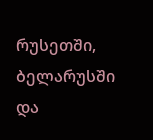რუსეთში, ბელარუსში და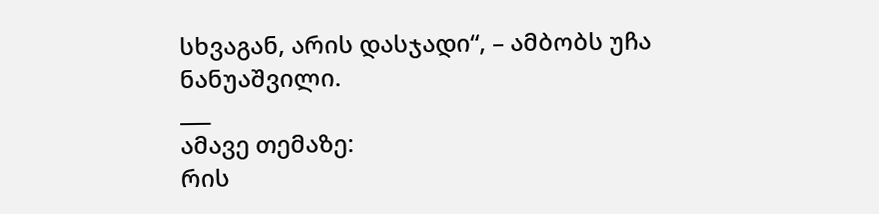სხვაგან, არის დასჯადი“, – ამბობს უჩა ნანუაშვილი.
___
ამავე თემაზე:
რის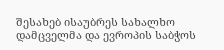შესახებ ისაუბრეს სახალხო დამცველმა და ევროპის საბჭოს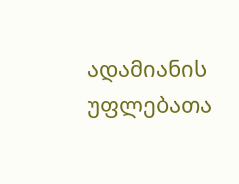ადამიანის უფლებათა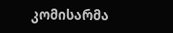კომისარმა